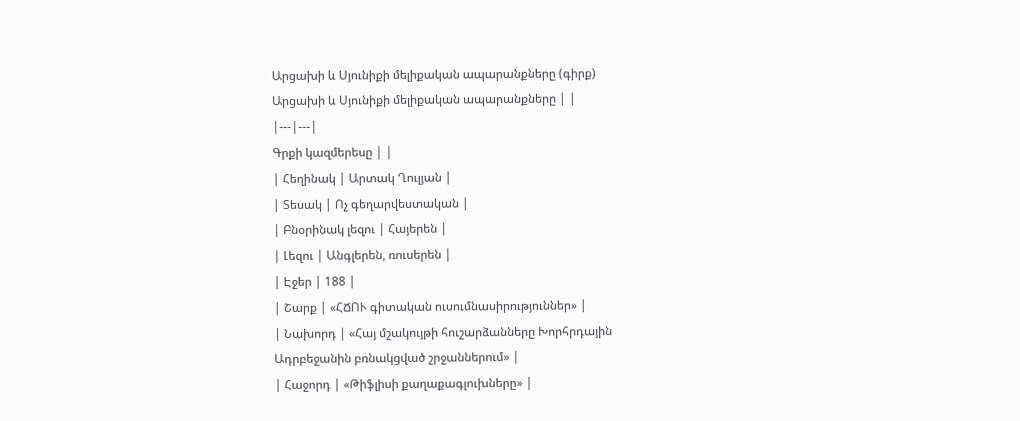Արցախի և Սյունիքի մելիքական ապարանքները (գիրք)
Արցախի և Սյունիքի մելիքական ապարանքները | |
|---|---|
Գրքի կազմերեսը | |
| Հեղինակ | Արտակ Ղուլյան |
| Տեսակ | Ոչ գեղարվեստական |
| Բնօրինակ լեզու | Հայերեն |
| Լեզու | Անգլերեն, ռուսերեն |
| Էջեր | 188 |
| Շարք | «ՀՃՈՒ գիտական ուսումնասիրություններ» |
| Նախորդ | «Հայ մշակույթի հուշարձանները Խորհրդային Ադրբեջանին բռնակցված շրջաններում» |
| Հաջորդ | «Թիֆլիսի քաղաքագլուխները» |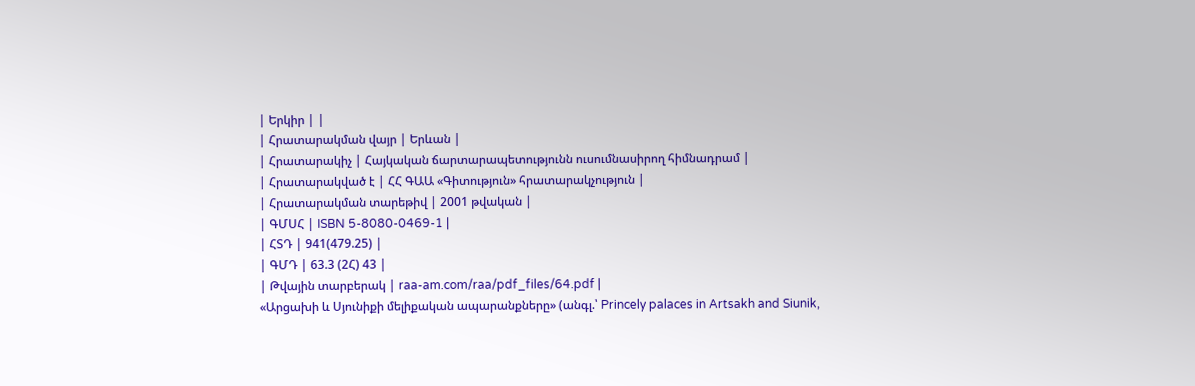| Երկիր | |
| Հրատարակման վայր | Երևան |
| Հրատարակիչ | Հայկական ճարտարապետությունն ուսումնասիրող հիմնադրամ |
| Հրատարակված է | ՀՀ ԳԱԱ «Գիտություն» հրատարակչություն |
| Հրատարակման տարեթիվ | 2001 թվական |
| ԳՄՍՀ | ISBN 5-8080-0469-1 |
| ՀՏԴ | 941(479.25) |
| ԳՄԴ | 63.3 (2Հ) 43 |
| Թվային տարբերակ | raa-am.com/raa/pdf_files/64.pdf |
«Արցախի և Սյունիքի մելիքական ապարանքները» (անգլ.՝ Princely palaces in Artsakh and Siunik,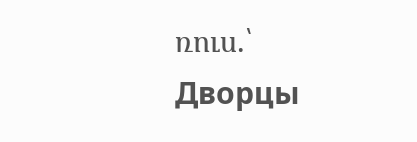ռուս.՝ Дворцы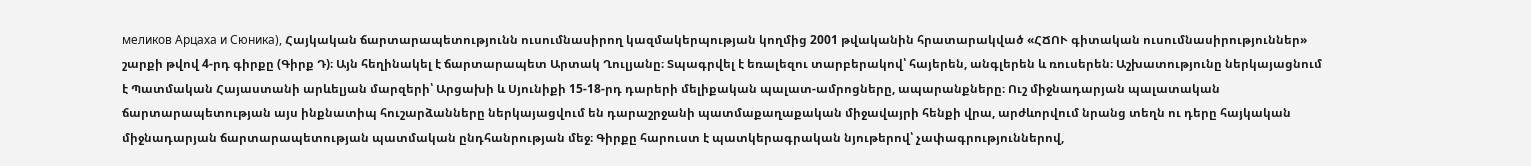меликов Арцаха и Сюника), Հայկական ճարտարապետությունն ուսումնասիրող կազմակերպության կողմից 2001 թվականին հրատարակված «ՀՃՈՒ գիտական ուսումնասիրություններ» շարքի թվով 4-րդ գիրքը (Գիրք Դ)։ Այն հեղինակել է ճարտարապետ Արտակ Ղուլյանը։ Տպագրվել է եռալեզու տարբերակով՝ հայերեն, անգլերեն և ռուսերեն։ Աշխատությունը ներկայացնում է Պատմական Հայաստանի արևելյան մարզերի՝ Արցախի և Սյունիքի 15-18-րդ դարերի մելիքական պալատ-ամրոցները, ապարանքները։ Ուշ միջնադարյան պալատական ճարտարապետության այս ինքնատիպ հուշարձանները ներկայացվում են դարաշրջանի պատմաքաղաքական միջավայրի հենքի վրա, արժևորվում նրանց տեղն ու դերը հայկական միջնադարյան ճարտարապետության պատմական ընդհանրության մեջ։ Գիրքը հարուստ է պատկերագրական նյութերով՝ չափագրություններով,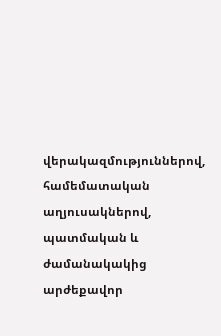վերակազմություններով, համեմատական աղյուսակներով, պատմական և ժամանակակից արժեքավոր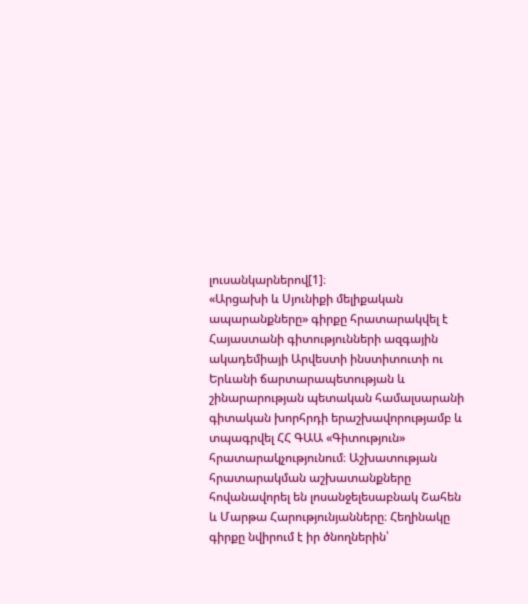լուսանկարներով[1]։
«Արցախի և Սյունիքի մելիքական ապարանքները» գիրքը հրատարակվել է Հայաստանի գիտությունների ազգային ակադեմիայի Արվեստի ինստիտուտի ու Երևանի ճարտարապետության և շինարարության պետական համալսարանի գիտական խորհրդի երաշխավորությամբ և տպագրվել ՀՀ ԳԱԱ «Գիտություն» հրատարակչությունում։ Աշխատության հրատարակման աշխատանքները հովանավորել են լոսանջելեսաբնակ Շահեն և Մարթա Հարությունյանները։ Հեղինակը գիրքը նվիրում է իր ծնողներին՝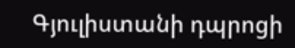Գյուլիստանի դպրոցի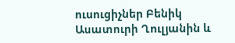ուսուցիչներ Բենիկ Ասատուրի Ղուլյանին և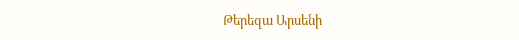Թերեզա Արսենի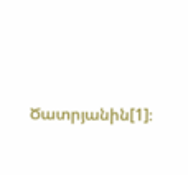Ծատրյանին[1]։